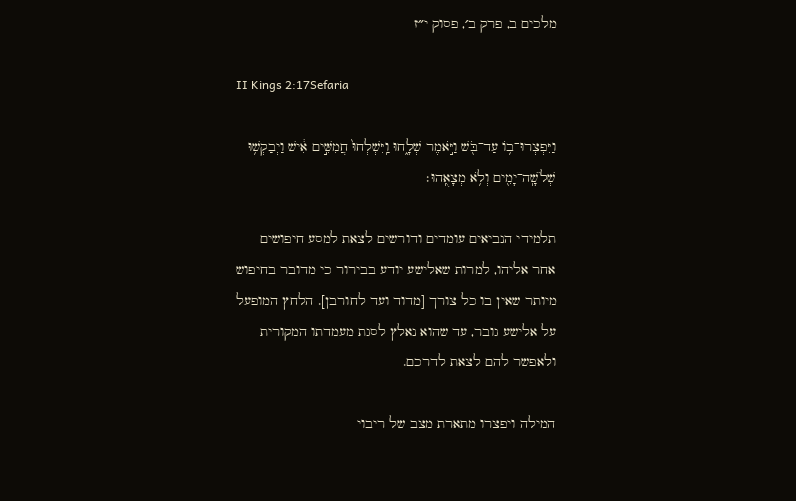מלכים ב, פרק ב׳, פסוק י״ז

II Kings 2:17Sefaria

וַיִּפְצְרוּ־ב֥וֹ עַד־בֹּ֖שׁ וַיֹּ֣אמֶר שְׁלָ֑חוּ וַֽיִּשְׁלְחוּ֙ חֲמִשִּׁ֣ים אִ֔ישׁ וַיְבַקְשׁ֥וּ שְׁלֹשָֽׁה־יָמִ֖ים וְלֹ֥א מְצָאֻֽהוּ׃

תלמידי הנביאים עומדים ודורשים לצאת למסע חיפושים אחר אליהו, למרות שאלישע יודע בבירור כי מדובר בחיפוש מיותר שאין בו כל צורך [מדוד ועד לחורבן]. הלחץ המופעל על אלישע גובר, עד שהוא נאלץ לסגת מעמדתו המקורית ולאפשר להם לצאת לדרכם.

המילה ויפצרו מתארת מצב של ריבוי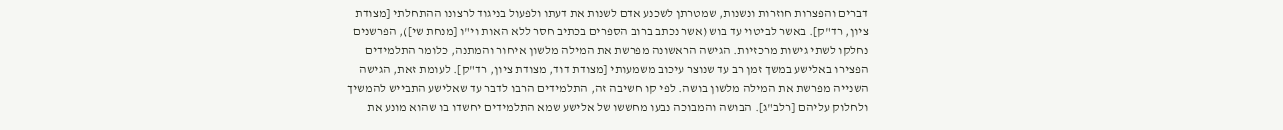דברים והפצרות חוזרות ונשנות, שמטרתן לשכנע אדם לשנות את דעתו ולפעול בניגוד לרצונו ההתחלתי [מצודת ציון, רד"ק]. באשר לביטוי עד בוש (אשר נכתב ברוב הספרים בכתיב חסר ללא האות וי"ו [מנחת שי]), הפרשנים נחלקו לשתי גישות מרכזיות. הגישה הראשונה מפרשת את המילה מלשון איחור והמתנה, כלומר התלמידים הפצירו באלישע במשך זמן רב עד שנוצר עיכוב משמעותי [מצודת דוד, מצודת ציון, רד"ק]. לעומת זאת, הגישה השנייה מפרשת את המילה מלשון בושה. לפי קו חשיבה זה, התלמידים הרבו לדבר עד שאלישע התבייש להמשיך ולחלוק עליהם [רלב"ג]. הבושה והמבוכה נבעו מחששו של אלישע שמא התלמידים יחשדו בו שהוא מונע את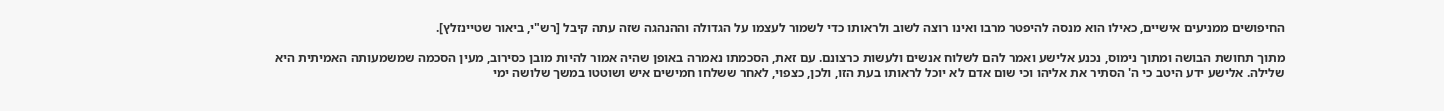החיפושים ממניעים אישיים, כאילו הוא מנסה להיפטר מרבו ואינו רוצה לשוב ולראותו כדי לשמור לעצמו על הגדולה וההנהגה שזה עתה קיבל [רש"י, ביאור שטיינזלץ].

מתוך תחושת הבושה ומתוך נימוס, נכנע אלישע ואמר להם לשלוח אנשים ולעשות כרצונם. עם זאת, הסכמתו נאמרה באופן שהיה אמור להיות מובן כסירוב, מעין הסכמה שמשמעותה האמיתית היא שלילה. אלישע ידע היטב כי ה' הסתיר את אליהו וכי שום אדם לא יוכל לראותו בעת הזו, ולכן, כצפוי, לאחר ששלחו חמישים איש ושוטטו במשך שלושה ימי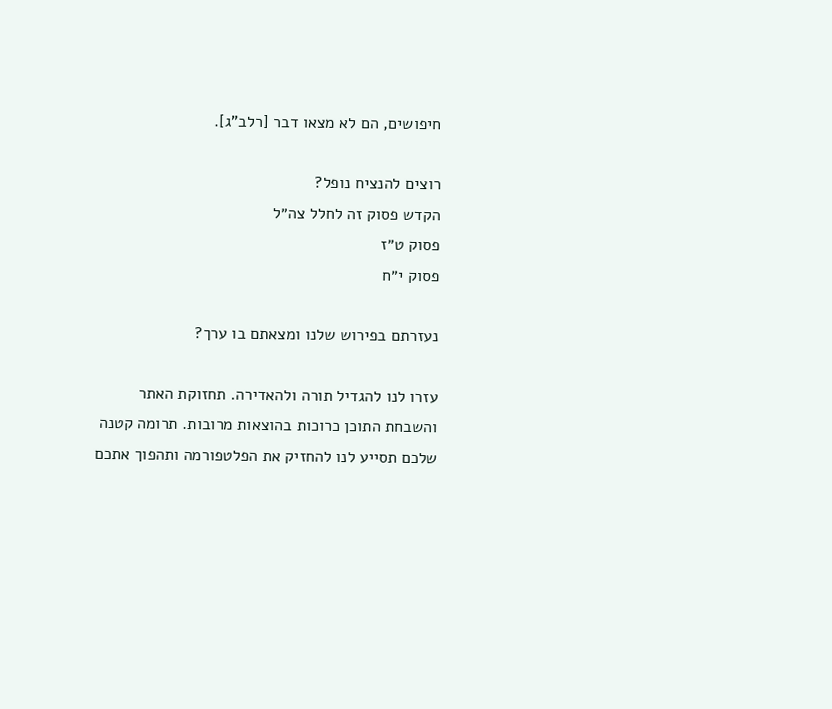חיפושים, הם לא מצאו דבר [רלב"ג].

רוצים להנציח נופל?
הקדש פסוק זה לחלל צה״ל
פסוק ט״ז
פסוק י״ח

נעזרתם בפירוש שלנו ומצאתם בו ערך?

עזרו לנו להגדיל תורה ולהאדירה. תחזוקת האתר והשבחת התוכן כרוכות בהוצאות מרובות. תרומה קטנה שלכם תסייע לנו להחזיק את הפלטפורמה ותהפוך אתכם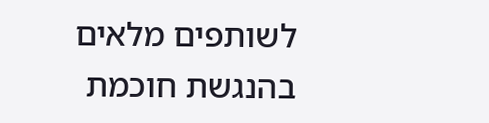לשותפים מלאים בהנגשת חוכמת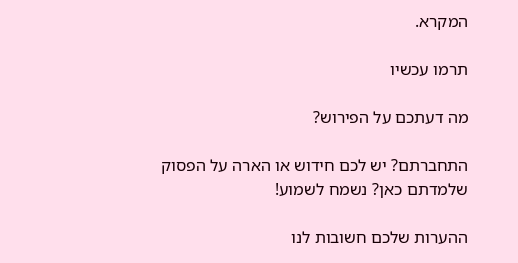המקרא.

תרמו עכשיו

מה דעתכם על הפירוש?

התחברתם? יש לכם חידוש או הארה על הפסוק שלמדתם כאן? נשמח לשמוע!

ההערות שלכם חשובות לנו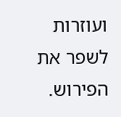ועוזרות לשפר את הפירוש.